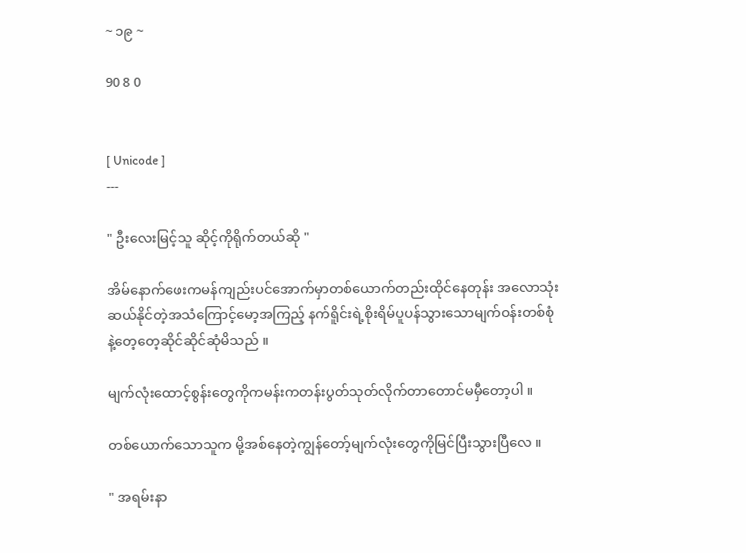~ ၁၉ ~

90 8 0


[ Unicode ]
---

" ဦးလေးမြင့်သူ ဆိုင့်ကိုရိုက်တယ်ဆို "

အိမ်နောက်ဖေးကမန်ကျည်းပင်အောက်မှာတစ်ယောက်တည်းထိုင်နေတုန်း အလောသုံးဆယ်နိုင်တဲ့အသံကြောင့်မော့အကြည့် နက်ရိူင်းရဲ့စိုးရိမ်ပူပန်သွားသောမျက်ဝန်းတစ်စုံနဲ့တေ့တေ့ဆိုင်ဆိုင်ဆုံမိသည် ။

မျက်လုံးထောင့်စွန်းတွေကိုကမန်းကတန်းပွတ်သုတ်လိုက်တာတောင်မမှီတော့ပါ ။

တစ်ယောက်သောသူက မို့အစ်နေတဲ့ကျွန်တော့်မျက်လုံးတွေကိုမြင်ပြီးသွားပြီလေ ။

" အရမ်းနာ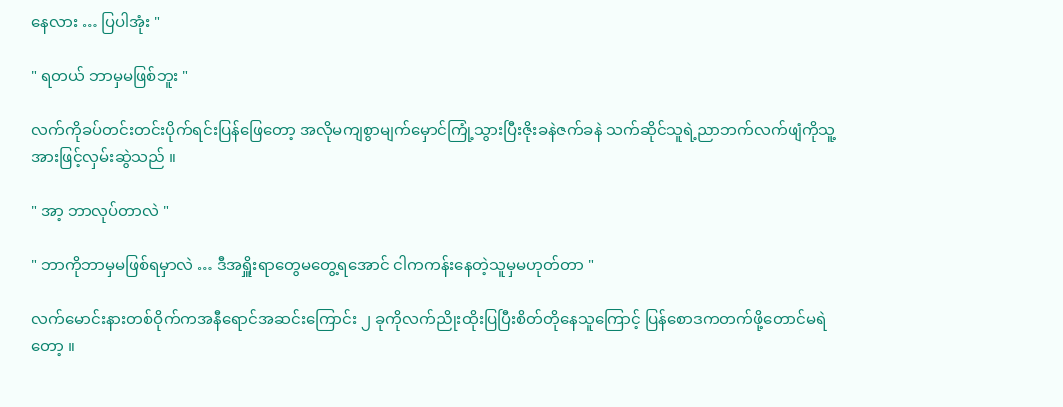နေလား … ပြပါအုံး "

" ရတယ် ဘာမှမဖြစ်ဘူး "

လက်ကိုခပ်တင်းတင်းပိုက်ရင်းပြန်ဖြေတော့ အလိုမကျစွာမျက်မှောင်ကြုံ့သွားပြီးဇိုးခနဲဇက်ခနဲ သက်ဆိုင်သူရဲ့ညာဘက်လက်ဖျံကိုသူ့အားဖြင့်လှမ်းဆွဲသည် ။

" အာ့ ဘာလုပ်တာလဲ "

" ဘာကိုဘာမှမဖြစ်ရမှာလဲ … ဒီအရှိူးရာတွေမတွေ့ရအောင် ငါကကန်းနေတဲ့သူမှမဟုတ်တာ "

လက်မောင်းနားတစ်ဝိုက်ကအနီရောင်အဆင်းကြောင်း ၂ ခုကိုလက်ညိုးထိုးပြပြီးစိတ်တိုနေသူကြောင့် ပြန်စောဒကတက်ဖို့တောင်မရဲတော့ ။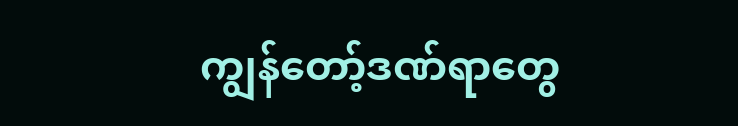ကျွန်တော့်ဒဏ်ရာတွေ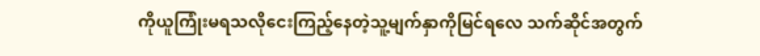ကိုယူကြုံးမရသလိုငေးကြည့်နေတဲ့သူ့မျက်နှာကိုမြင်ရလေ သက်ဆိုင်အတွက်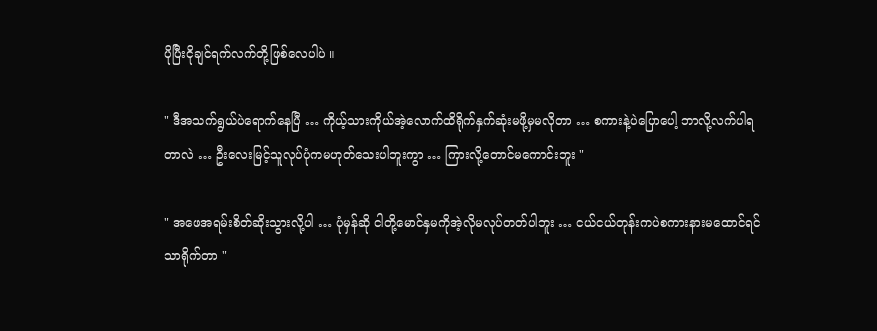ပိုပြီးငိုချင်ရက်လက်တို့ဖြစ်လေပါပဲ ။

" ဒီအသက်ရွယ်ပဲရောက်နေပြီ … ကိုယ့်သားကိုယ်အဲ့လောက်ထိရိုက်နှက်ဆုံးမဖို့မှမလိုတာ … စကားနဲ့ပဲပြောပေါ့ ဘာလို့လက်ပါရတာလဲ … ဦးလေးမြင့်သူလုပ်ပုံကမဟုတ်သေးပါဘူးကွာ … ကြားလို့တောင်မကောင်းဘူး "

" အဖေအရမ်းစိတ်ဆိုးသွားလို့ပါ … ပုံမှန်ဆို ငါတို့မောင်နှမကိုအဲ့လိုမလုပ်တတ်ပါဘူး … ငယ်ငယ်တုန်းကပဲစကားနားမထောင်ရင်သာရိုက်တာ "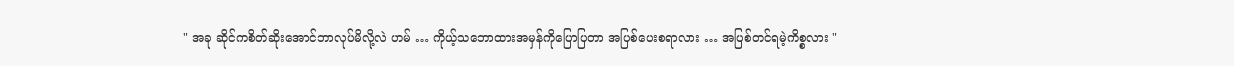" အခု ဆိုင်ကစိတ်ဆိုးအောင်ဘာလုပ်မိလို့လဲ ဟမ် … ကိုယ့်သဘောထားအမှန်ကိုပြောပြတာ အပြစ်ပေးစရာလား … အပြစ်တင်ရမဲ့ကိစ္စလား "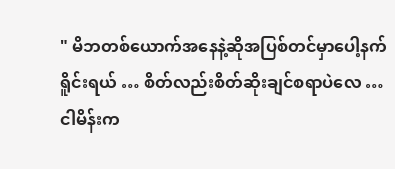" မိဘတစ်ယောက်အနေနဲ့ဆိုအပြစ်တင်မှာပေါ့နက်ရိူင်းရယ် … စိတ်လည်းစိတ်ဆိုးချင်စရာပဲလေ … ငါမိန်းက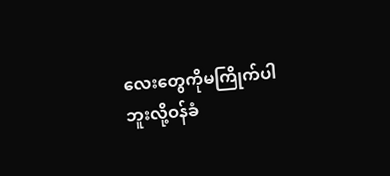လေးတွေကိုမကြိုက်ပါဘူးလို့ဝန်ခံ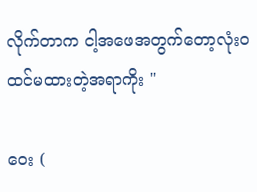လိုက်တာက ငါ့အဖေအတွက်တော့လုံးဝထင်မထားတဲ့အရာကိုး "

ဝေး (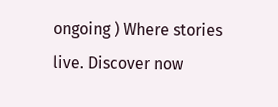ongoing ) Where stories live. Discover now